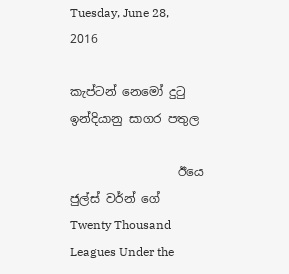Tuesday, June 28, 2016

කැප්ටන් නෙමෝ දුටු ඉන්දියානු සාගර පතුල

                  ඊයෙ ජුල්ස් වර්න් ගේ Twenty Thousand Leagues Under the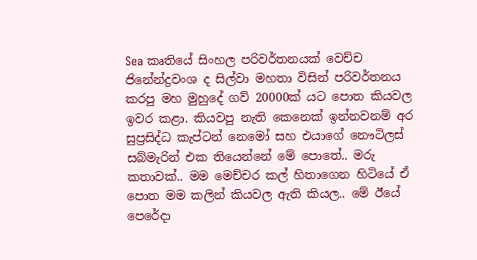Sea කෘතියේ සිංහල පරිවර්තනයක් වෙච්ච ජිනේන්ද්‍රවංශ ද සිල්වා මහතා විසින් පරිවර්තනය කරපු මහ මුහුදේ ගව් 20000ක් යට පොත කියවල ඉවර කළා. කියවපු නැති කෙනෙක් ඉන්නවනම් අර සුප්‍රසිද්ධ කැප්ටන් නෙමෝ සහ එයාගේ නෞටිලස් සබ්මැරින් එක තියෙන්නේ මේ පොතේ.. මරු කතාවක්.. මම මෙච්චර කල් හිතාගෙන හිටියේ ඒ පොත මම කලින් කියවල ඇති කියල.. මේ ඊයේ පෙරේදා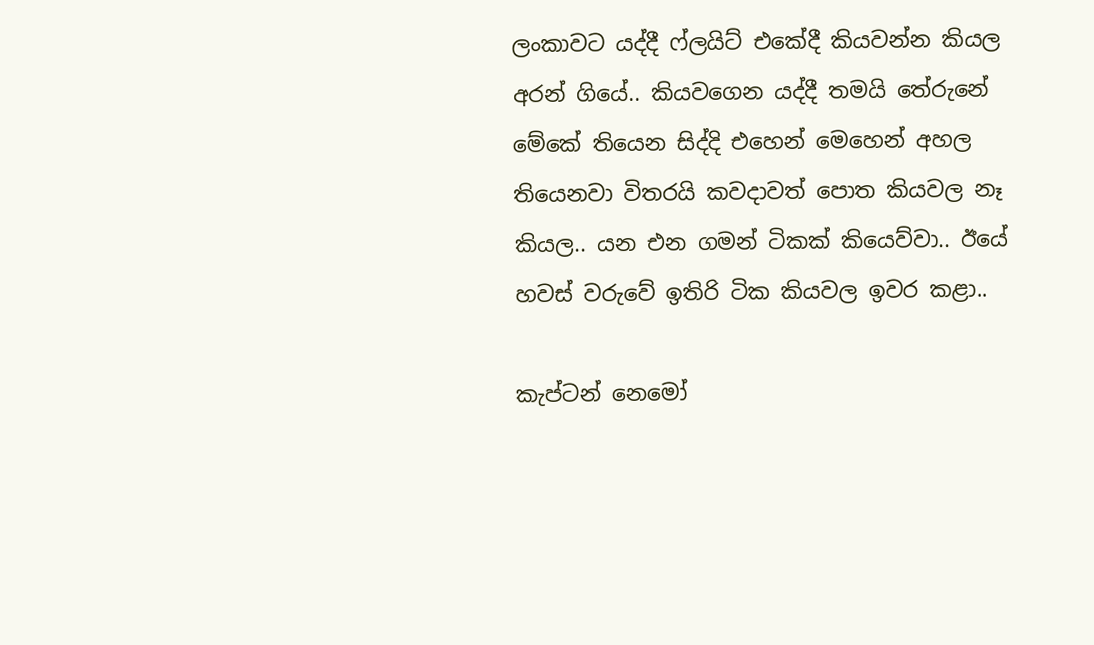ලංකාවට යද්දී ෆ්ලයිට් එකේදී කියවන්න කියල අරන් ගියේ.. කියවගෙන යද්දී තමයි තේරුනේ මේකේ තියෙන සිද්දි එහෙන් මෙහෙන් අහල තියෙනවා විතරයි කවදාවත් පොත කියවල නෑ කියල.. යන එන ගමන් ටිකක් කියෙව්වා.. ඊයේ හවස් වරුවේ ඉතිරි ටික කියවල ඉවර කළා..

කැප්ටන් නෙමෝ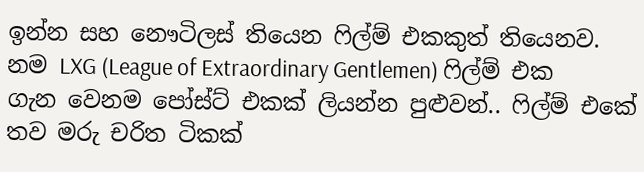ඉන්න සහ නෞටිලස් තියෙන ෆිල්ම් එකකුත් තියෙනව. නම LXG (League of Extraordinary Gentlemen) ෆිල්ම් එක ගැන වෙනම පෝස්ට් එකක් ලියන්න පුළුවන්.. ෆිල්ම් එකේ තව මරු චරිත ටිකක්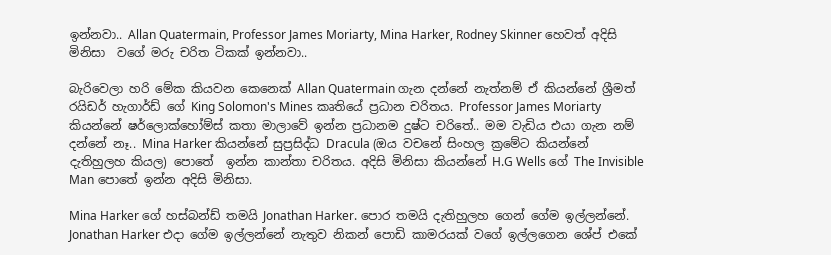ඉන්නවා.. Allan Quatermain, Professor James Moriarty, Mina Harker, Rodney Skinner හෙවත් අදිසි මිනිසා  වගේ මරු චරිත ටිකක් ඉන්නවා..

බැරිවෙලා හරි මේක කියවන කෙනෙක් Allan Quatermain ගැන දන්නේ නැත්නම් ඒ කියන්නේ ශ්‍රීමත් රයිඩර් හැගාර්ඩ් ගේ King Solomon's Mines කෘතියේ ප්‍රධාන චරිතය. Professor James Moriarty කියන්නේ ෂර්ලොක්හෝම්ස් කතා මාලාවේ ඉන්න ප්‍රධානම දුෂ්ට චරිතේ.. මම වැඩිය එයා ගැන නම් දන්නේ නෑ.. Mina Harker කියන්නේ සුප්‍රසිද්ධ Dracula (ඔය වචනේ සිංහල ක්‍රමේට කියන්නේ දැතිහුලහ කියල) පොතේ  ඉන්න කාන්තා චරිතය. අදිසි මිනිසා කියන්නේ H.G Wells ගේ The Invisible Man පොතේ ඉන්න අදිසි මිනිසා.

Mina Harker ගේ හස්බන්ඩ් තමයි Jonathan Harker. පොර තමයි දැතිහුලහ ගෙන් ගේම ඉල්ලන්නේ. Jonathan Harker එදා ගේම ඉල්ලන්නේ නැතුව නිකන් පොඩි කාමරයක් වගේ ඉල්ලගෙන ශේප් එකේ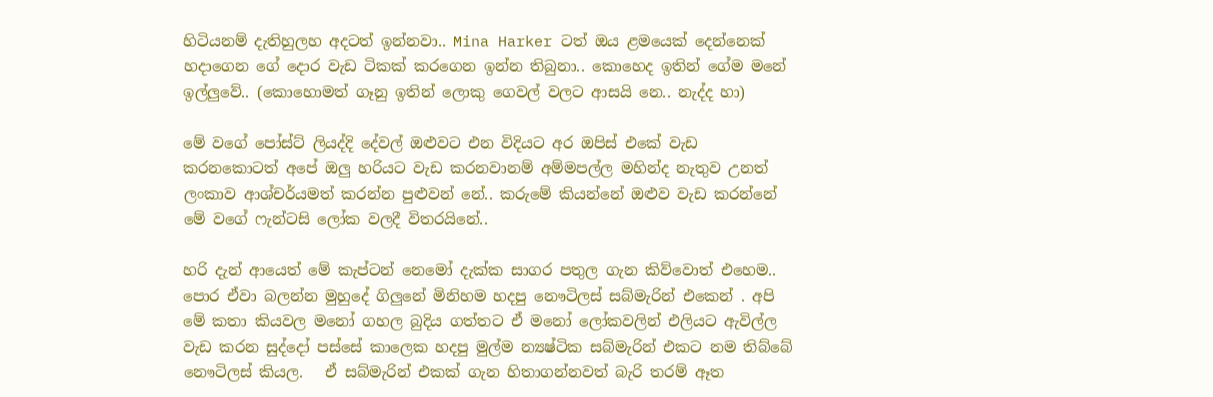හිටියනම් දැතිහුලහ අදටත් ඉන්නවා.. Mina Harker ටත් ඔය ළමයෙක් දෙන්නෙක් හදාගෙන ගේ දොර වැඩ ටිකක් කරගෙන ඉන්න තිබුනා.. කොහෙද ඉතින් ගේම මනේ ඉල්ලුවේ.. (කොහොමත් ගෑනු ඉතින් ලොකු ගෙවල් වලට ආසයි නෙ.. නැද්ද හා)

මේ වගේ පෝස්ට් ලියද්දි දේවල් ඔළුවට එන විදියට අර ඔපිස් එකේ වැඩ කරනකොටත් අපේ ඔලු හරියට වැඩ කරනවානම් අම්මපල්ල මහින්ද නැතුව උනත් ලංකාව ආශ්චර්යමත් කරන්න පුළුවන් නේ.. කරුමේ කියන්නේ ඔළුව වැඩ කරන්නේ මේ වගේ ෆැන්ටසි ලෝක වලදී විතරයිනේ..

හරි දැන් ආයෙත් මේ කැප්ටන් නෙමෝ දැක්ක සාගර පතුල ගැන කිව්වොත් එහෙම.. පොර ඒවා බලන්න මුහුදේ ගිලුනේ මිනිහම හදපු නෞටිලස් සබ්මැරින් එකෙන් . අපි මේ කතා කියවල මනෝ ගහල බුදිය ගත්තට ඒ මනෝ ලෝකවලින් එලියට ඇවිල්ල වැඩ කරන සුද්දෝ පස්සේ කාලෙක හදපු මුල්ම න්‍යෂ්ටික සබ්මැරින් එකට නම තිබ්බේ නෞටිලස් කියල.   ඒ සබ්මැරින් එකක් ගැන හිතාගන්නවත් බැරි තරම් ඈත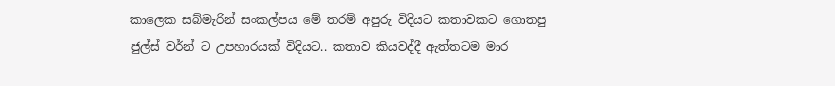කාලෙක සබ්මැරින් සංකල්පය මේ තරම් අපුරු විදියට කතාවකට ගොතපු ජුල්ස් වර්න් ට උපහාරයක් විදියට.. කතාව කියවද්දී ඇත්තටම මාර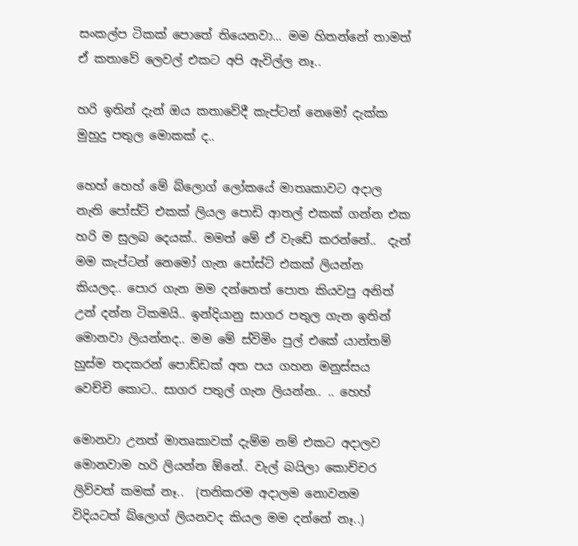සංකල්ප ටිකක් පොතේ තියෙනවා... මම හිතන්නේ තාමත් ඒ කතාවේ ලෙවල් එකට අපි ඇවිල්ල නෑ..

හරි ඉතින් දැන් ඔය කතාවේදී කැප්ටන් නෙමෝ දැක්ක මුහුදු පතුල මොකක් ද..

හෙහ් හෙහ් මේ බ්ලොග් ලෝකයේ මාතෘකාවට අදාල නැති පෝස්ට් එකක් ලියල පොඩි ආතල් එකක් ගන්න එක හරි ම සුලබ දෙයක්.. මමත් මේ ඒ වැඩේ කරන්නේ..  දැන් මම කැප්ටන් නෙමෝ ගැන පෝස්ට් එකක් ලියන්න කියලද.. පොර ගැන මම දන්නෙත් පොත කියවපු අනිත් උන් දන්න ටිකමයි.. ඉන්දියානු සාගර පතුල ගැන ඉතින් මොනවා ලියන්නද.. මම මේ ස්විමිං පුල් එකේ යාන්තම් හුස්ම තදකරන් පොඩ්ඩක් අත පය ගහන මනුස්සය වෙච්චි කොට.. සාගර පතුල් ගැන ලියන්න.. .. හෙහ්

මොනවා උනත් මාතෘකාවක් දැම්ම නම් එකට අදාලව මොනවාම හරි ලියන්න ඕනේ.. වැල් බයිලා කොච්චර ලිව්වත් කමක් නෑ..  (තනිකරම අදාලම නොවනම විදියටත් බ්ලොග් ලියනවද කියල මම දන්නේ නෑ..)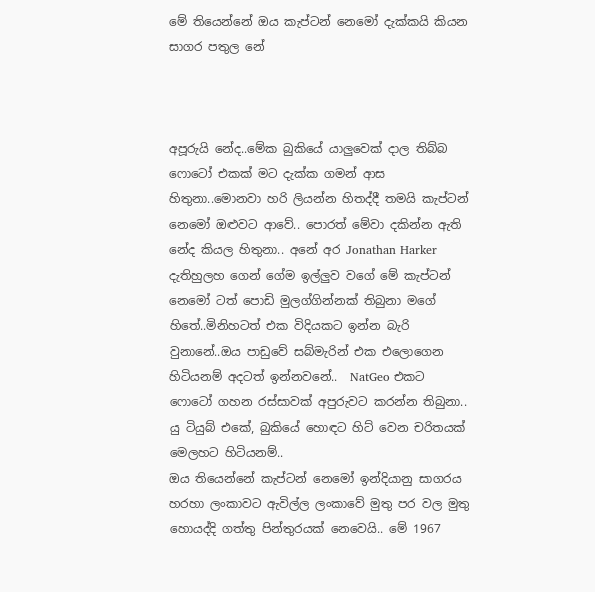මේ තියෙන්නේ ඔය කැප්ටන් නෙමෝ දැක්කයි කියන සාගර පතුල නේ



අපූරුයි නේද..මේක බුකියේ යාලුවෙක් දාල තිබ්බ ෆොටෝ එකක් මට දැක්ක ගමන් ආස හිතුනා..මොනවා හරි ලියන්න හිතද්දී තමයි කැප්ටන් නෙමෝ ඔළුවට ආවේ.. පොරත් මේවා දකින්න ඇති නේද කියල හිතුනා.. අනේ අර Jonathan Harker දැතිහුලහ ගෙන් ගේම ඉල්ලුව වගේ මේ කැප්ටන් නෙමෝ ටත් පොඩි මුලග්ගින්නක් තිබුනා මගේ හිතේ..මිනිහටත් එක විදියකට ඉන්න බැරි වුනානේ..ඔය පාඩුවේ සබ්මැරින් එක එලොගෙන හිටියනම් අදටත් ඉන්නවනේ..  NatGeo එකට ෆොටෝ ගහන රස්සාවක් අපුරුවට කරන්න තිබුනා.. යු ටියුබ් එකේ, බුකියේ හොඳට හිට් වෙන චරිතයක් මෙලහට හිටියනම්..
ඔය තියෙන්නේ කැප්ටන් නෙමෝ ඉන්දියානු සාගරය හරහා ලංකාවට ඇවිල්ල ලංකාවේ මුතු පර වල මුතු හොයද්දි ගත්තු පින්තුරයක් නෙවෙයි.. මේ 1967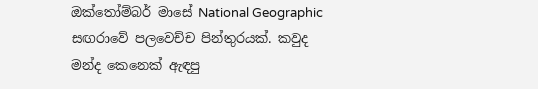ඔක්තෝම්බර් මාසේ National Geographic සඟරාවේ පලවෙච්ච පින්තුරයක්. කවුද මන්ද කෙනෙක් ඇඳපු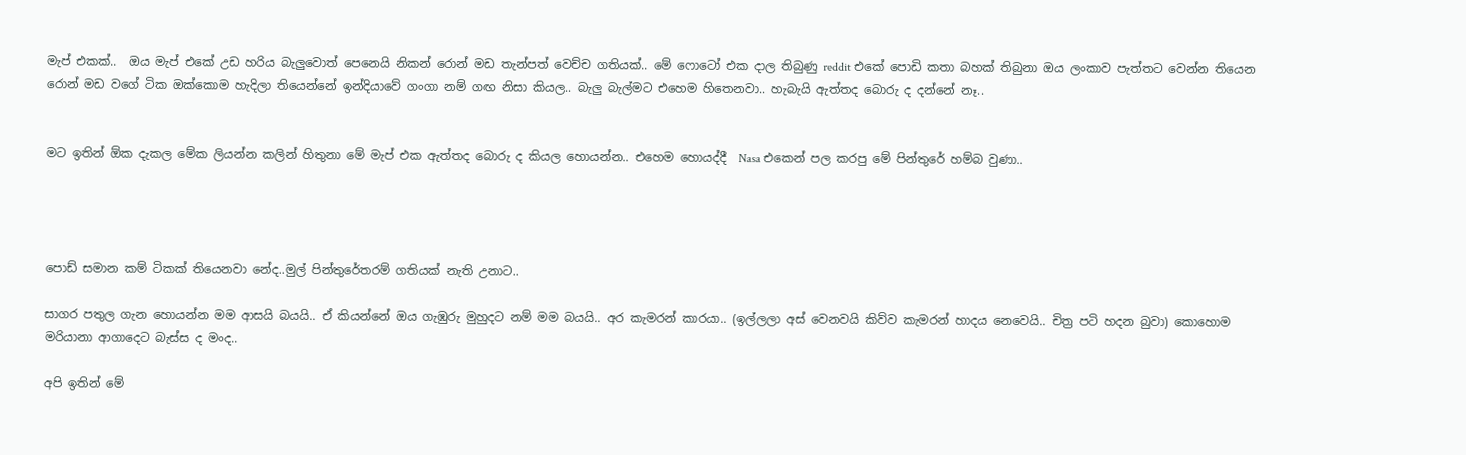මැප් එකක්..  ඔය මැප් එකේ උඩ හරිය බැලුවොත් පෙනෙයි නිකන් රොන් මඩ තැන්පත් වෙච්ච ගතියක්.. මේ ෆොටෝ එක දාල තිබුණු reddit එකේ පොඩි කතා බහක් තිබුනා ඔය ලංකාව පැත්තට වෙන්න තියෙන රොන් මඩ වගේ ටික ඔක්කොම හැදිලා තියෙන්නේ ඉන්දියාවේ ගංගා නම් ගඟ නිසා කියල.. බැලු බැල්මට එහෙම හිතෙනවා.. හැබැයි ඇත්තද බොරු ද දන්නේ නෑ..


මට ඉතින් ඕක දැකල මේක ලියන්න කලින් හිතුනා මේ මැප් එක ඇත්තද බොරු ද කියල හොයන්න.. එහෙම හොයද්දී  Nasa එකෙන් පල කරපු මේ පින්තුරේ හම්බ වුණා..




පොඩ් සමාන කම් ටිකක් තියෙනවා නේද..මුල් පින්තුරේතරම් ගතියක් නැති උනාට..

සාගර පතුල ගැන හොයන්න මම ආසයි බයයි.. ඒ කියන්නේ ඔය ගැඹුරු මුහුදට නම් මම බයයි.. අර කැමරන් කාරයා.. (ඉල්ලලා අස් වෙනවයි කිව්ව කැමරන් හාදය නෙවෙයි.. චිත්‍ර පටි හදන බුවා) කොහොම මරියානා ආගාදෙට බැස්ස ද මංද..

අපි ඉතින් මේ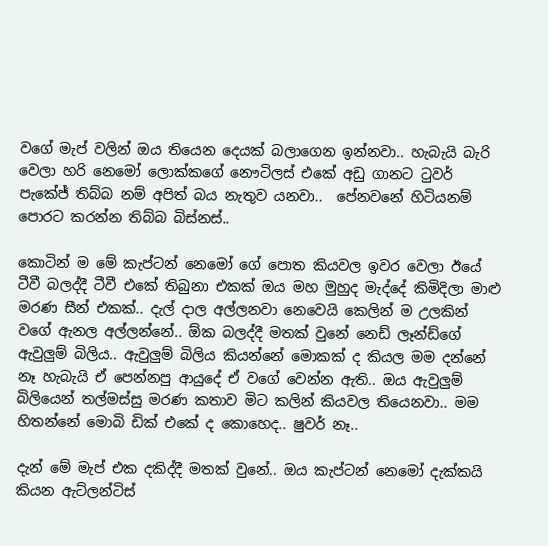වගේ මැප් වලින් ඔය තියෙන දෙයක් බලාගෙන ඉන්නවා.. හැබැයි බැරි වෙලා හරි නෙමෝ ලොක්කගේ නෞටිලස් එකේ අඩු ගානට ටුවර් පැකේජ් තිබ්බ නම් අපිත් බය නැතුව යනවා..  පේනවනේ හිටියනම් පොරට කරන්න තිබ්බ බිස්නස්..

කොටින් ම මේ කැප්ටන් නෙමෝ ගේ පොත කියවල ඉවර වෙලා ඊයේ ටීවී බලද්දී ටීවී එකේ තිබුනා එකක් ඔය මහ මුහුද මැද්දේ කිමිදිලා මාළු මරණ සීන් එකක්.. දැල් දාල අල්ලනවා නෙවෙයි කෙලින් ම උලකින් වගේ ඇනල අල්ලන්නේ.. ඕක බලද්දී මතක් වුනේ නෙඩ් ලෑන්ඩ්ගේ ඇවුලුම් බිලිය.. ඇවුලුම් බිලිය කියන්නේ මොකක් ද කියල මම දන්නේ නෑ හැබැයි ඒ පෙන්නපු ආයුදේ ඒ වගේ වෙන්න ඇති.. ඔය ඇවුලුම් බිලියෙන් තල්මස්සු මරණ කතාව මිට කලින් කියවල තියෙනවා.. මම හිතන්නේ මොබි ඩික් එකේ ද කොහෙද.. ෂුවර් නෑ..

දැන් මේ මැප් එක දකිද්දී මතක් වුනේ.. ඔය කැප්ටන් නෙමෝ දැක්කයි කියන ඇට්ලන්ටිස්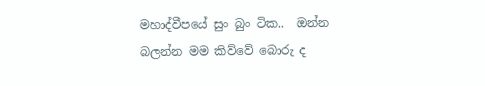මහාද්වීපයේ සුං බුං ටික..  ඔන්න බලන්න මම කිව්වේ බොරු ද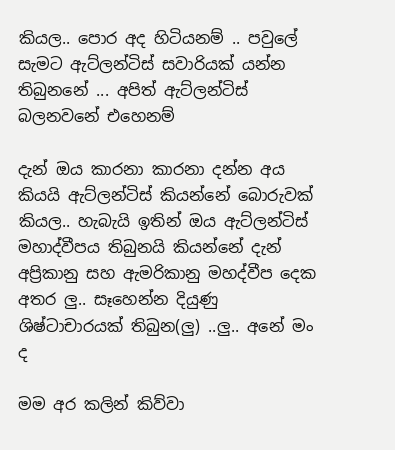කියල.. පොර අද හිටියනම් .. පවුලේ සැමට ඇට්ලන්ටිස් සවාරියක් යන්න තිබුනනේ ... අපිත් ඇට්ලන්ටිස් බලනවනේ එහෙනම්

දැන් ඔය කාරනා කාරනා දන්න අය කියයි ඇට්ලන්ටිස් කියන්නේ බොරුවක් කියල.. හැබැයි ඉතින් ඔය ඇට්ලන්ටිස් මහාද්වීපය තිබුනයි කියන්නේ දැන් අප්‍රිකානු සහ ඇමරිකානු මහද්වීප දෙක අතර ලු.. සෑහෙන්න දියුණු ශිෂ්ටාචාරයක් තිබුන(ලු) ..ලු.. අනේ මං ද

මම අර කලින් කිව්වා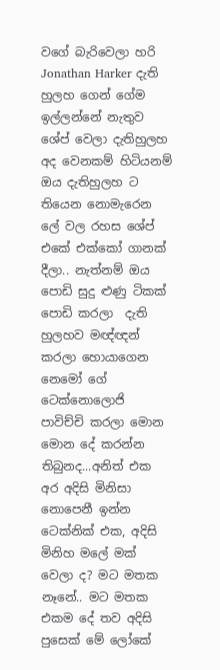වගේ බැරිවෙලා හරි Jonathan Harker දැති හුලහ ගෙන් ගේම ඉල්ලන්නේ නැතුව ශේප් වෙලා දැතිහුලහ අද වෙනකම් හිටියනම්  ඔය දැතිහුලහ ට තියෙන නොමැරෙන ලේ වල රහස ශේප් එකේ එක්කෝ ගානක් දීලා.. නැත්නම් ඔය පොඩි සුදු ළුණු ටිකක් පොඩි කරලා  දැති හුලහව මඥ්ඥන් කරලා හොයාගෙන නෙමෝ ගේ ටෙක්නොලොජි පාවිච්චි කරලා මොන මොන දේ කරන්න තිබුනද...අනිත් එක අර අදිසි මිනිසා නොපෙනී ඉන්න ටෙක්නික් එක, අදිසි මිනිහ මලේ මක් වෙලා ද? මට මතක නෑනේ.. මට මතක එකම දේ තව අදිසි පුසෙක් මේ ලෝකේ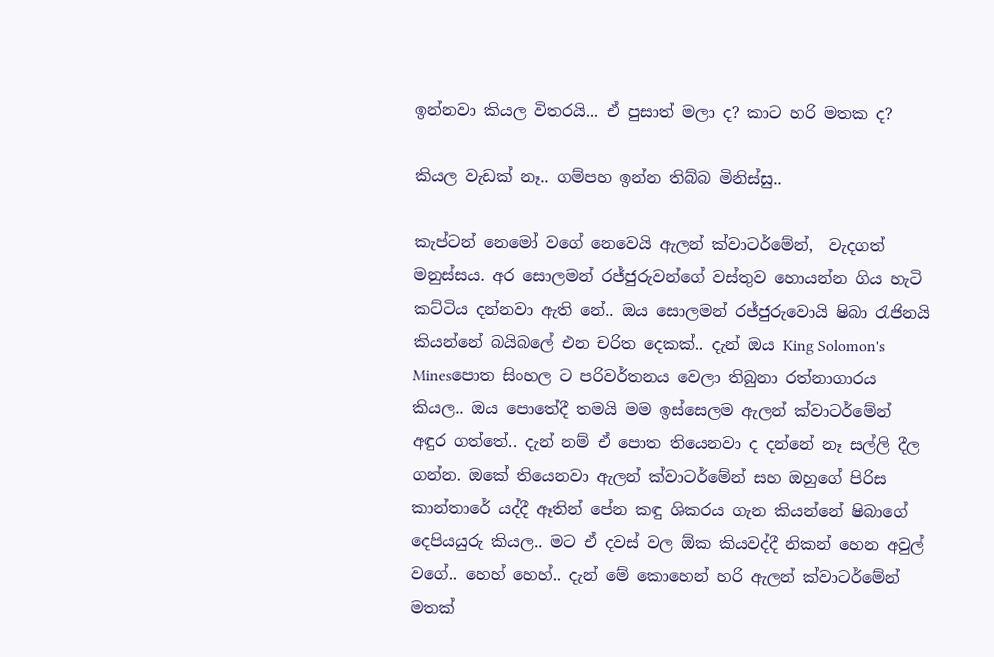ඉන්නවා කියල විතරයි... ඒ පුසාත් මලා ද? කාට හරි මතක ද?

කියල වැඩක් නෑ.. ගම්පහ ඉන්න තිබ්බ මිනිස්සු..

කැප්ටන් නෙමෝ වගේ නෙවෙයි ඇලන් ක්වාටර්මේන්,  වැදගත් මනුස්සය. අර සොලමන් රජ්ජුරුවන්ගේ වස්තුව හොයන්න ගිය හැටි කට්ටිය දන්නවා ඇති නේ.. ඔය සොලමන් රජ්ජුරුවොයි ෂිබා රැජිනයි කියන්නේ බයිබලේ එන චරිත දෙකක්.. දැන් ඔය King Solomon's Minesපොත සිංහල ට පරිවර්තනය වෙලා තිබුනා රත්නාගාරය කියල.. ඔය පොතේදී තමයි මම ඉස්සෙලම ඇලන් ක්වාටර්මේන් අඳුර ගත්තේ.. දැන් නම් ඒ පොත තියෙනවා ද දන්නේ නෑ සල්ලි දීල ගන්න. ඔකේ තියෙනවා ඇලන් ක්වාටර්මේන් සහ ඔහුගේ පිරිස කාන්තාරේ යද්දී ඈතින් පේන කඳු ශිකරය ගැන කියන්නේ ෂිබාගේ දෙපියයුරු කියල.. මට ඒ දවස් වල ඕක කියවද්දී නිකන් හෙන අවුල් වගේ.. හෙහ් හෙහ්.. දැන් මේ කොහෙන් හරි ඇලන් ක්වාටර්මේන් මතක්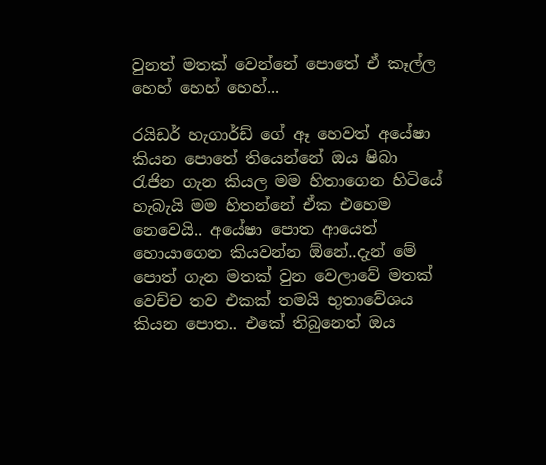වුනත් මතක් වෙන්නේ පොතේ ඒ කෑල්ල හෙහ් හෙහ් හෙහ්...

රයිඩර් හැගාර්ඩ් ගේ ඈ හෙවත් අයේෂා කියන පොතේ තියෙන්නේ ඔය ෂිබා රැජින ගැන කියල මම හිතාගෙන හිටියේ හැබැයි මම හිතන්නේ ඒක එහෙම නෙවෙයි.. අයේෂා පොත ආයෙත් හොයාගෙන කියවන්න ඕනේ..දැන් මේ පොත් ගැන මතක් වුන වෙලාවේ මතක් වෙච්ච තව එකක් තමයි භුතාවේශය කියන පොත.. එකේ තිබුනෙත් ඔය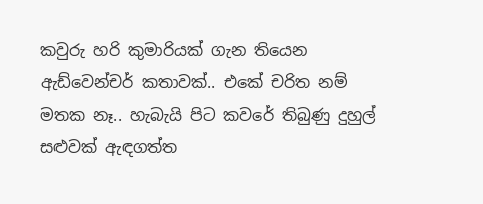කවුරු හරි කුමාරියක් ගැන තියෙන ඇඩ්වෙන්චර් කතාවක්.. එකේ චරිත නම් මතක නෑ.. හැබැයි පිට කවරේ තිබුණු දුහුල් සළුවක් ඇඳගත්ත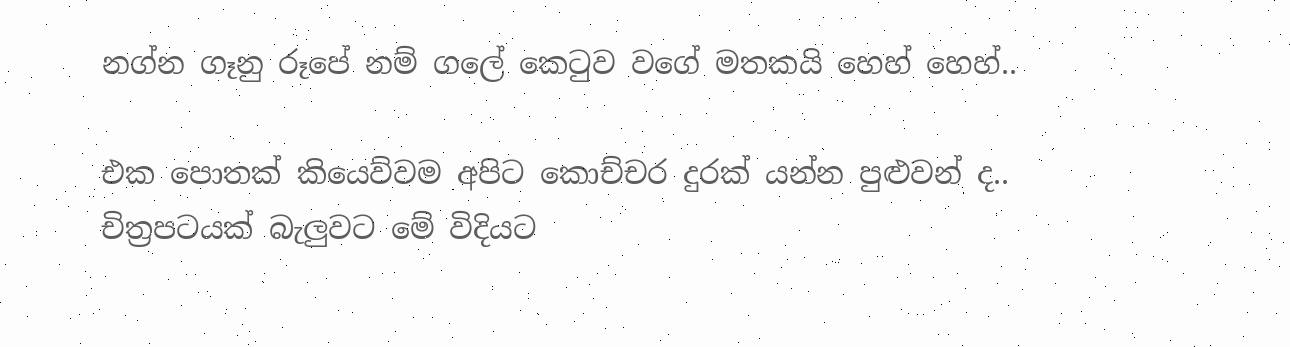නග්න ගෑනු රූපේ නම් ගලේ කෙටුව වගේ මතකයි හෙහ් හෙහ්..

එක පොතක් කියෙව්වම අපිට කොච්චර දුරක් යන්න පුළුවන් ද.. චිත්‍රපටයක් බැලුවට මේ විදියට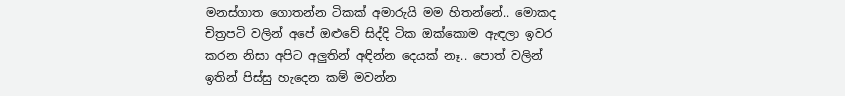මනස්ගාත ගොතන්න ටිකක් අමාරුයි මම හිතන්නේ.. මොකද චිත්‍රපටි වලින් අපේ ඔළුවේ සිද්දි ටික ඔක්කොම ඇඳලා ඉවර කරන නිසා අපිට අලුතින් අඳින්න දෙයක් නෑ.. පොත් වලින් ඉතින් පිස්සු හැදෙන කම් මවන්න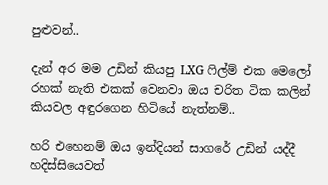පුළුවන්..

දැන් අර මම උඩින් කියපු LXG ෆිල්ම් එක මෙලෝ රහක් නැති එකක් වෙනවා ඔය චරිත ටික කලින් කියවල අඳුරගෙන හිටියේ නැත්නම්..

හරි එහෙනම් ඔය ඉන්දියන් සාගරේ උඩින් යද්දී හදිස්සියෙවත්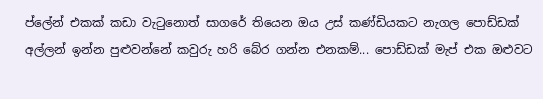ප්ලේන් එකක් කඩා වැටුනොත් සාගරේ තියෙන ඔය උස් කණ්ඩියකට නැගල පොඩ්ඩක් අල්ලන් ඉන්න පුළුවන්නේ කවුරු හරි බේර ගන්න එනකම්... පොඩ්ඩක් මැප් එක ඔළුවට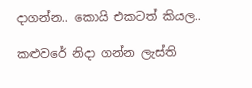දාගන්න.. කොයි එකටත් කියල..

කළුවරේ නිදා ගන්න ලැස්ති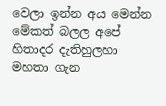වෙලා ඉන්න අය මෙන්න මේකත් බලල අපේ හිතාදර දැතිහුලහා මහතා ගැන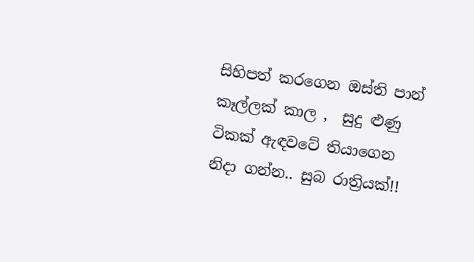සිහිපත් කරගෙන ඔස්ති පාන් කෑල්ලක් කාල ,  සුදු ළුණු ටිකක් ඇඳවටේ තියාගෙන නිදා ගන්න.. සුබ රාත්‍රියක්!!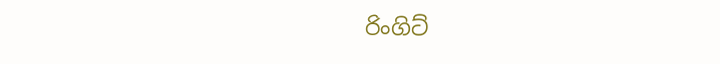රිංගිට්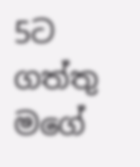5ට ගත්තු මගේ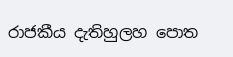රාජකීය දැතිහුලහ පොත